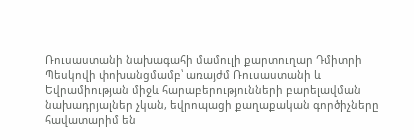Ռուսաստանի նախագահի մամուլի քարտուղար Դմիտրի Պեսկովի փոխանցմամբ՝ առայժմ Ռուսաստանի և Եվրամիության միջև հարաբերությունների բարելավման նախադրյալներ չկան, եվրոպացի քաղաքական գործիչները հավատարիմ են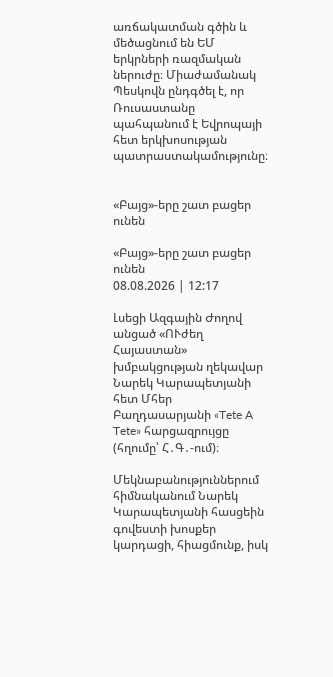առճակատման գծին և մեծացնում են ԵՄ երկրների ռազմական ներուժը։ Միաժամանակ Պեսկովն ընդգծել է, որ Ռուսաստանը պահպանում է Եվրոպայի հետ երկխոսության պատրաստակամությունը։


«Բայց»-երը շատ բացեր ունեն

«Բայց»-երը շատ բացեր ունեն
08.08.2026 | 12:17

Լսեցի Ազգային Ժողով անցած «ՈՒժեղ Հայաստան» խմբակցության ղեկավար Նարեկ Կարապետյանի հետ Մհեր Բաղդասարյանի «Tete A Tete» հարցազրույցը (հղումը՝ Հ․Գ․-ում)։

Մեկնաբանություններում հիմնականում Նարեկ Կարապետյանի հասցեին գովեստի խոսքեր կարդացի, հիացմունք, իսկ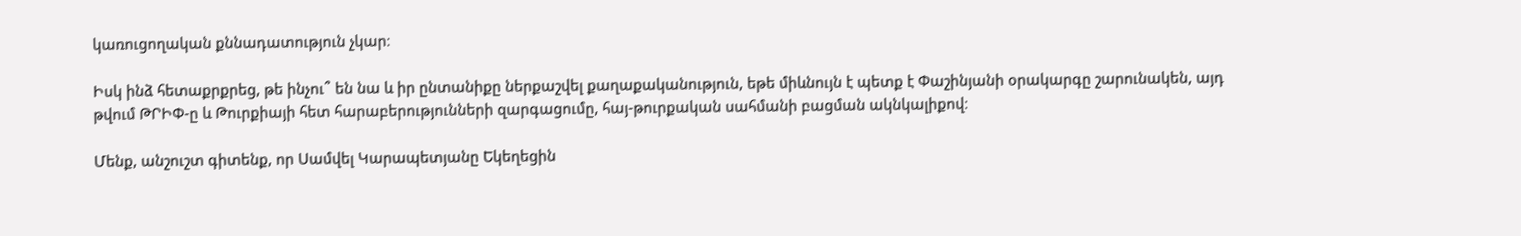կառուցողական քննադատություն չկար։

Իսկ ինձ հետաքրքրեց, թե ինչու՞ են նա և իր ընտանիքը ներքաշվել քաղաքականություն, եթե միևնույն է պետք է Փաշինյանի օրակարգը շարունակեն, այդ թվում ԹՐԻՓ-ը և Թուրքիայի հետ հարաբերությունների զարգացումը, հայ-թուրքական սահմանի բացման ակնկալիքով։

Մենք, անշուշտ գիտենք, որ Սամվել Կարապետյանը Եկեղեցին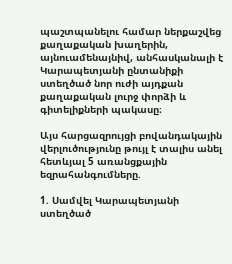պաշտպանելու համար ներքաշվեց քաղաքական խաղերին, այնուամենայնիվ, անհասկանալի է Կարապետյանի ընտանիքի ստեղծած նոր ուժի այդքան քաղաքական լուրջ փորձի և գիտելիքների պակասը։

Այս հարցազրույցի բովանդակային վերլուծությունը թույլ է տալիս անել հետևյալ 5 առանցքային եզրահանգումները.

1. Սամվել Կարապետյանի ստեղծած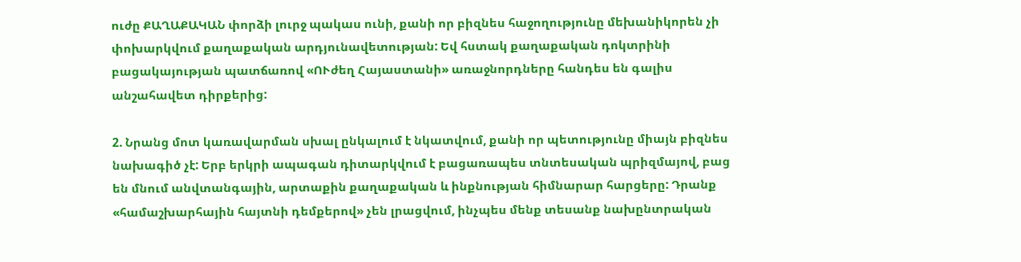ուժը ՔԱՂԱՔԱԿԱՆ փորձի լուրջ պակաս ունի, քանի որ բիզնես հաջողությունը մեխանիկորեն չի փոխարկվում քաղաքական արդյունավետության: Եվ հստակ քաղաքական դոկտրինի բացակայության պատճառով «ՈՒժեղ Հայաստանի» առաջնորդները հանդես են գալիս անշահավետ դիրքերից:

2. Նրանց մոտ կառավարման սխալ ընկալում է նկատվում, քանի որ պետությունը միայն բիզնես նախագիծ չէ: Երբ երկրի ապագան դիտարկվում է բացառապես տնտեսական պրիզմայով, բաց են մնում անվտանգային, արտաքին քաղաքական և ինքնության հիմնարար հարցերը: Դրանք «համաշխարհային հայտնի դեմքերով» չեն լրացվում, ինչպես մենք տեսանք նախընտրական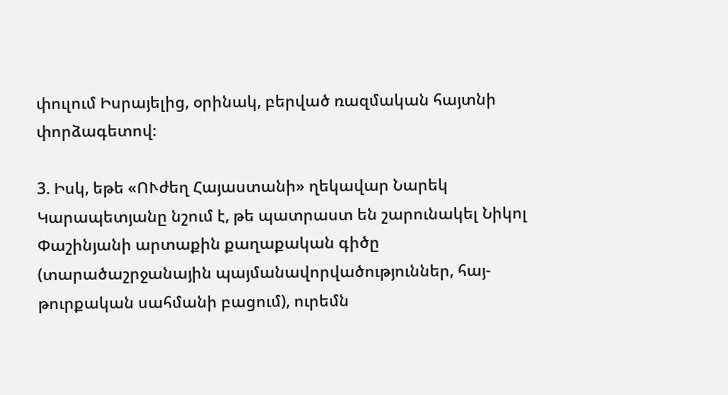փուլում Իսրայելից, օրինակ, բերված ռազմական հայտնի փորձագետով։

3. Իսկ, եթե «ՈՒժեղ Հայաստանի» ղեկավար Նարեկ Կարապետյանը նշում է, թե պատրաստ են շարունակել Նիկոլ Փաշինյանի արտաքին քաղաքական գիծը (տարածաշրջանային պայմանավորվածություններ, հայ-թուրքական սահմանի բացում), ուրեմն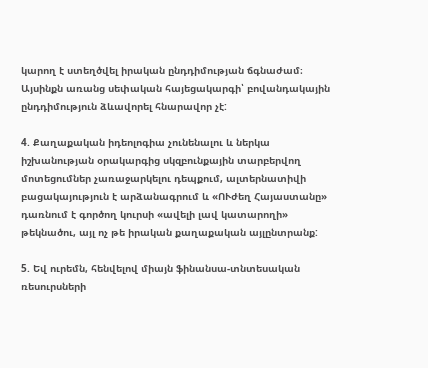կարող է ստեղծվել իրական ընդդիմության ճգնաժամ։ Այսինքն առանց սեփական հայեցակարգի՝ բովանդակային ընդդիմություն ձևավորել հնարավոր չէ:

4. Քաղաքական իդեոլոգիա չունենալու և ներկա իշխանության օրակարգից սկզբունքային տարբերվող մոտեցումներ չառաջարկելու դեպքում, ալտերնատիվի բացակայություն է արձանագրում և «ՈՒժեղ Հայաստանը» դառնում է գործող կուրսի «ավելի լավ կատարողի» թեկնածու, այլ ոչ թե իրական քաղաքական այլընտրանք:

5. Եվ ուրեմն, հենվելով միայն ֆինանսա-տնտեսական ռեսուրսների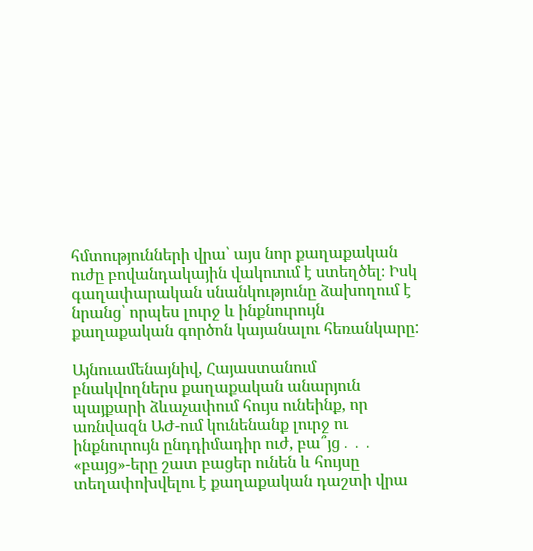հմտությունների վրա՝ այս նոր քաղաքական ուժը բովանդակային վակուում է ստեղծել։ Իսկ գաղափարական սնանկությունը ձախողում է նրանց՝ որպես լուրջ և ինքնուրույն քաղաքական գործոն կայանալու հեռանկարը:

Այնուամենայնիվ, Հայաստանում բնակվողներս քաղաքական անարյուն պայքարի ձևաչափում հույս ունեինք, որ առնվազն ԱԺ-ում կունենանք լուրջ ու ինքնուրույն ընդդիմադիր ուժ, բա՞յց․․․ «բայց»-երը շատ բացեր ունեն և հույսը տեղափոխվելու է քաղաքական դաշտի վրա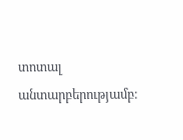տոտալ անտարբերությամբ։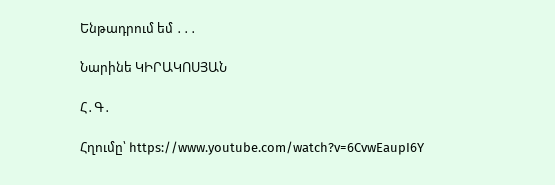Ենթադրում եմ ․․․

Նարինե ԿԻՐԱԿՈՍՅԱՆ

Հ․Գ․

Հղումը՝ https://www.youtube.com/watch?v=6CvwEaupI6Y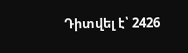Դիտվել է՝ 2426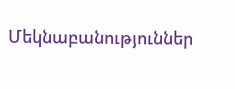Մեկնաբանություններ